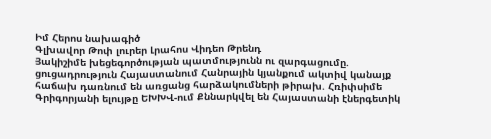Իմ Հերոս նախագիծ
Գլխավոր Թոփ լուրեր Լրահոս Վիդեո Թրենդ
Յակիշիմե խեցեգործության պատմությունն ու զարգացումը. ցուցադրություն Հայաստանում Հանրային կյանքում ակտիվ կանայք հաճախ դառնում են առցանց հարձակումների թիրախ. Հռիփսիմե Գրիգորյանի ելույթը ԵԽԽՎ-ում Քննարկվել են Հայաստանի էներգետիկ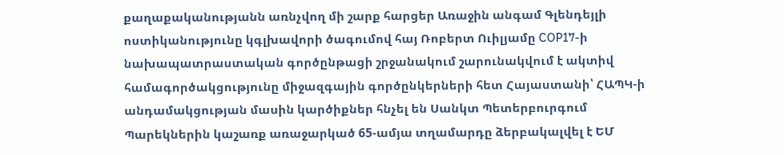քաղաքականությանն առնչվող մի շարք հարցեր Առաջին անգամ Գլենդեյլի ոստիկանությունը կգլխավորի ծագումով հայ Ռոբերտ Ուիլյամը COP17-ի նախապատրաստական գործընթացի շրջանակում շարունակվում է ակտիվ համագործակցությունը միջազգային գործընկերների հետ Հայաստանի՝ ՀԱՊԿ-ի անդամակցության մասին կարծիքներ հնչել են Սանկտ Պետերբուրգում Պարեկներին կաշառք առաջարկած 65-ամյա տղամարդը ձերբակալվել է ԵՄ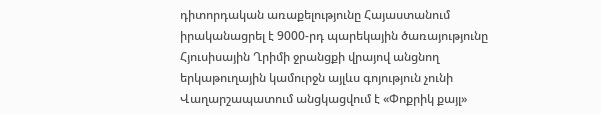դիտորդական առաքելությունը Հայաստանում իրականացրել է 9000-րդ պարեկային ծառայությունը Հյուսիսային Ղրիմի ջրանցքի վրայով անցնող երկաթուղային կամուրջն այլևս գոյություն չունի Վաղարշապատում անցկացվում է «Փոքրիկ քայլ»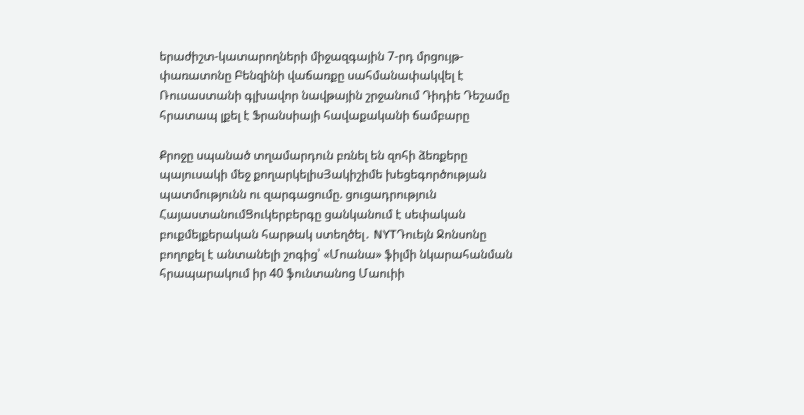երաժիշտ-կատարողների միջազգային 7-րդ մրցույթ-փառատոնը Բենզինի վաճառքը սահմանափակվել է Ռուսաստանի գլխավոր նավթային շրջանում Դիդիե Դեշամը հրատապ լքել է Ֆրանսիայի հավաքականի ճամբարը

Քրոջը սպանած տղամարդուն բռնել են զոհի ձեռքերը պայուսակի մեջ քողարկելիսՅակիշիմե խեցեգործության պատմությունն ու զարգացումը. ցուցադրություն ՀայաստանումՑուկերբերգը ցանկանում է սեփական բուքմեյքերական հարթակ ստեղծել․ NYTԴուեյն Ջոնսոնը բողոքել է անտանելի շոգից՝ «Մոանա» ֆիլմի նկարահանման հրապարակում իր 40 ֆունտանոց Մաուիի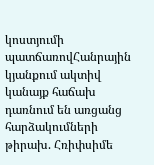կոստյումի պատճառովՀանրային կյանքում ակտիվ կանայք հաճախ դառնում են առցանց հարձակումների թիրախ. Հռիփսիմե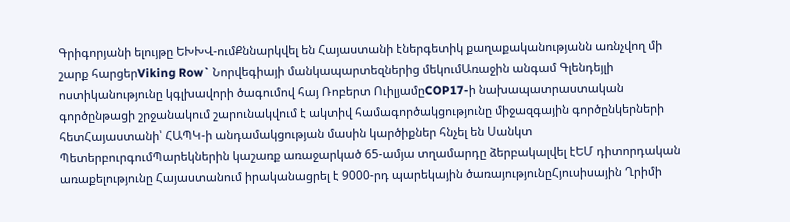Գրիգորյանի ելույթը ԵԽԽՎ-ումՔննարկվել են Հայաստանի էներգետիկ քաղաքականությանն առնչվող մի շարք հարցերViking Row` Նորվեգիայի մանկապարտեզներից մեկումԱռաջին անգամ Գլենդեյլի ոստիկանությունը կգլխավորի ծագումով հայ Ռոբերտ ՈւիլյամըCOP17-ի նախապատրաստական գործընթացի շրջանակում շարունակվում է ակտիվ համագործակցությունը միջազգային գործընկերների հետՀայաստանի՝ ՀԱՊԿ-ի անդամակցության մասին կարծիքներ հնչել են Սանկտ ՊետերբուրգումՊարեկներին կաշառք առաջարկած 65-ամյա տղամարդը ձերբակալվել էԵՄ դիտորդական առաքելությունը Հայաստանում իրականացրել է 9000-րդ պարեկային ծառայությունըՀյուսիսային Ղրիմի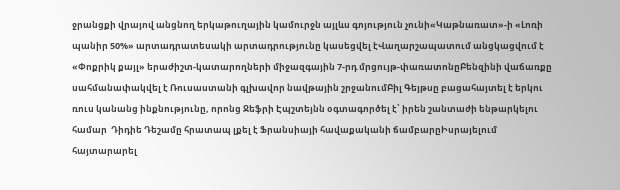ջրանցքի վրայով անցնող երկաթուղային կամուրջն այլևս գոյություն չունի«Կաթնառատ»-ի «Լոռի պանիր 50%» արտադրատեսակի արտադրությունը կասեցվել էՎաղարշապատում անցկացվում է «Փոքրիկ քայլ» երաժիշտ-կատարողների միջազգային 7-րդ մրցույթ-փառատոնըԲենզինի վաճառքը սահմանափակվել է Ռուսաստանի գլխավոր նավթային շրջանումԲիլ Գեյթսը բացահայտել է երկու ռուս կանանց ինքնությունը, որոնց Ջեֆրի Էպշտեյնն օգտագործել է՝ իրեն շանտաժի ենթարկելու համար  Դիդիե Դեշամը հրատապ լքել է Ֆրանսիայի հավաքականի ճամբարըԻսրայելում հայտարարել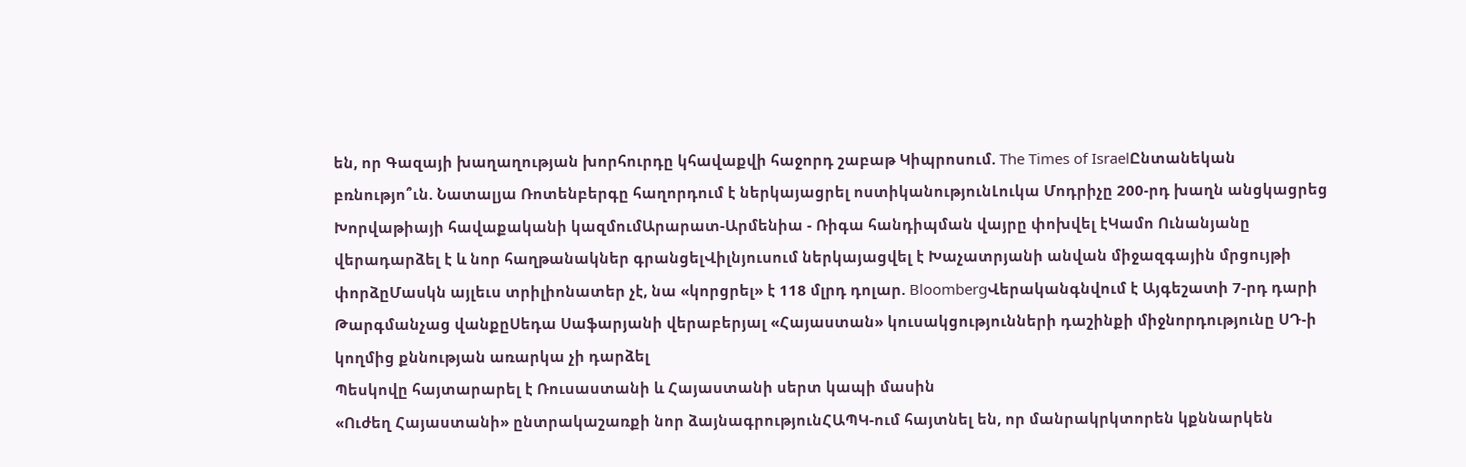են, որ Գազայի խաղաղության խորհուրդը կհավաքվի հաջորդ շաբաթ Կիպրոսում. The Times of IsraelԸնտանեկան բռնությո՞ւն. Նատալյա Ռոտենբերգը հաղորդում է ներկայացրել ոստիկանությունԼուկա Մոդրիչը 200-րդ խաղն անցկացրեց Խորվաթիայի հավաքականի կազմումԱրարատ-Արմենիա - Ռիգա հանդիպման վայրը փոխվել էԿամո Ունանյանը վերադարձել է և նոր հաղթանակներ գրանցելՎիլնյուսում ներկայացվել է Խաչատրյանի անվան միջազգային մրցույթի փորձըՄասկն այլեւս տրիլիոնատեր չէ, նա «կորցրել» է 118 մլրդ դոլար. BloombergՎերականգնվում է Այգեշատի 7-րդ դարի Թարգմանչաց վանքըՍեդա Սաֆարյանի վերաբերյալ «Հայաստան» կուսակցությունների դաշինքի միջնորդությունը ՍԴ-ի կողմից քննության առարկա չի դարձել
Պեսկովը հայտարարել է Ռուսաստանի և Հայաստանի սերտ կապի մասին
«Ուժեղ Հայաստանի» ընտրակաշառքի նոր ձայնագրությունՀԱՊԿ-ում հայտնել են, որ մանրակրկտորեն կքննարկեն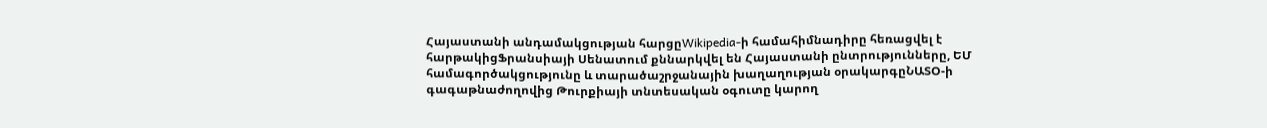Հայաստանի անդամակցության հարցըWikipedia-ի համահիմնադիրը հեռացվել է հարթակիցՖրանսիայի Սենատում քննարկվել են Հայաստանի ընտրությունները, ԵՄ համագործակցությունը և տարածաշրջանային խաղաղության օրակարգըՆԱՏՕ-ի գագաթնաժողովից Թուրքիայի տնտեսական օգուտը կարող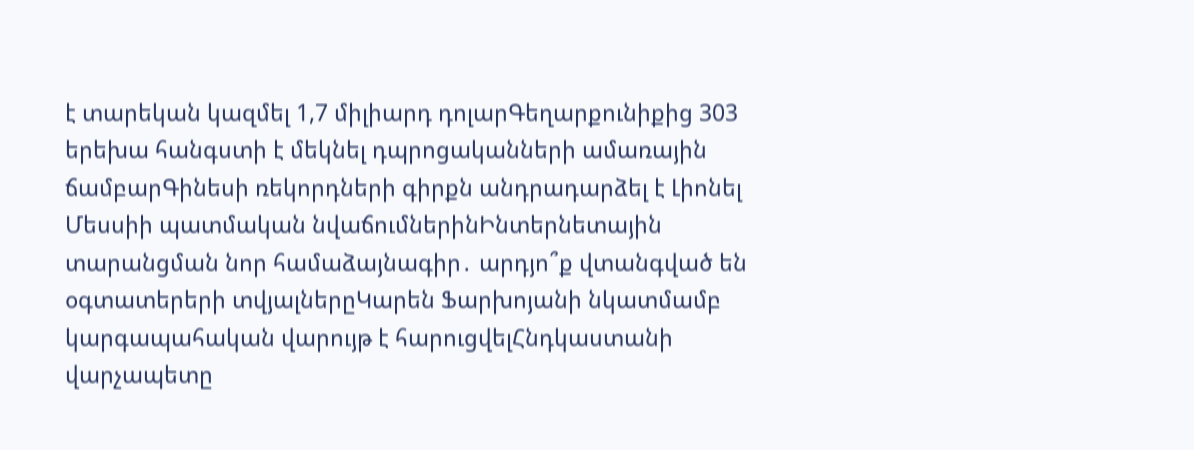է տարեկան կազմել 1,7 միլիարդ դոլարԳեղարքունիքից 303 երեխա հանգստի է մեկնել դպրոցականների ամառային ճամբարԳինեսի ռեկորդների գիրքն անդրադարձել է Լիոնել Մեսսիի պատմական նվաճումներինԻնտերնետային տարանցման նոր համաձայնագիր․ արդյո՞ք վտանգված են օգտատերերի տվյալներըԿարեն Ֆարխոյանի նկատմամբ կարգապահական վարույթ է հարուցվելՀնդկաստանի վարչապետը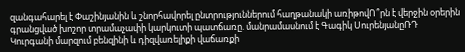զանգահարել է Փաշինյանին և շնորհավորել ընտրություններում հաղթանակի առիթովՈ՞րն է վերջին օրերին գրանցված խոշոր տրամաչափի կարկուտի պատճառը. մանրամասնում է Գագիկ ՍուրենյանըՌԴ Կուրգանի մարզում բենզինի և դիզվառելիքի վաճառքի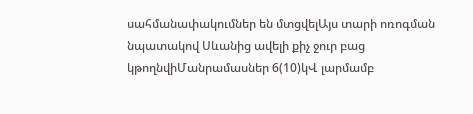սահմանափակումներ են մտցվելԱյս տարի ոռոգման նպատակով Սևանից ավելի քիչ ջուր բաց կթողնվիՄանրամասներ 6(10)կՎ լարմամբ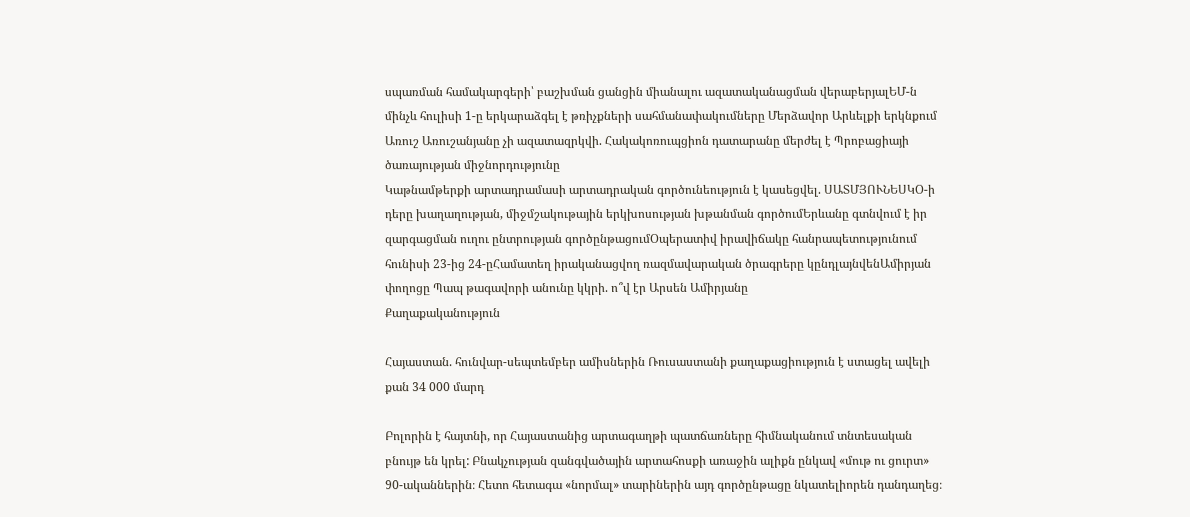սպառման համակարգերի՝ բաշխման ցանցին միանալու ազատականացման վերաբերյալԵՄ-ն մինչև հուլիսի 1-ը երկարաձգել է թռիչքների սահմանափակումները Մերձավոր Արևելքի երկնքում
Առուշ Առուշանյանը չի ազատազրկվի. Հակակոռուպցիոն դատարանը մերժել է Պրոբացիայի ծառայության միջնորդությունը
Կաթնամթերքի արտադրամասի արտադրական գործունեություն է կասեցվել. ՍԱՏՄՅՈՒՆԵՍԿՕ-ի դերը խաղաղության, միջմշակութային երկխոսության խթանման գործումԵրևանը գտնվում է իր զարգացման ուղու ընտրության գործընթացումՕպերատիվ իրավիճակը հանրապետությունում հունիսի 23-ից 24-ըՀամատեղ իրականացվող ռազմավարական ծրագրերը կընդլայնվենԱմիրյան փողոցը Պապ թագավորի անունը կկրի. ո՞վ էր Արսեն Ամիրյանը
Քաղաքականություն

Հայաստան. հունվար-սեպտեմբեր ամիսներին Ռուսաստանի քաղաքացիություն է ստացել ավելի քան 34 000 մարդ

Բոլորին է հայտնի, որ Հայաստանից արտագաղթի պատճառները հիմնականում տնտեսական բնույթ են կրել: Բնակչության զանգվածային արտահոսքի առաջին ալիքն ընկավ «մութ ու ցուրտ» 90-ականներին։ Հետո հետագա «նորմալ» տարիներին այդ գործընթացը նկատելիորեն դանդաղեց։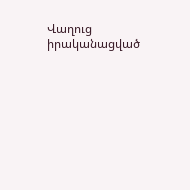Վաղուց իրականացված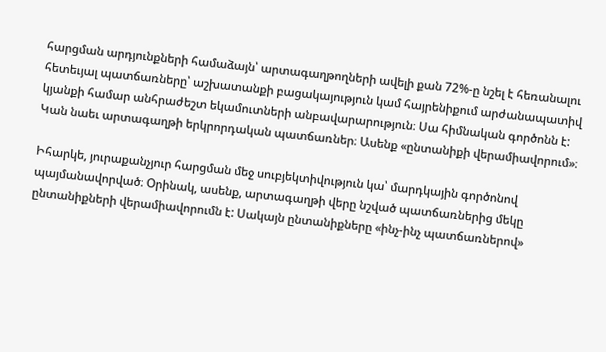հարցման արդյունքների համաձայն՝ արտագաղթողների ավելի քան 72%-ը նշել է հեռանալու հետեւյալ պատճառները՝ աշխատանքի բացակայություն կամ հայրենիքում արժանապատիվ կյանքի համար անհրաժեշտ եկամուտների անբավարարություն։ Սա հիմնական գործոնն է: Կան նաեւ արտագաղթի երկրորդական պատճառներ։ Ասենք «ընտանիքի վերամիավորում»։

Իհարկե, յուրաքանչյուր հարցման մեջ սուբյեկտիվություն կա՝ մարդկային գործոնով պայմանավորված։ Օրինակ, ասենք, արտագաղթի վերը նշված պատճառներից մեկը ընտանիքների վերամիավորումն է: Սակայն ընտանիքները «ինչ-ինչ պատճառներով»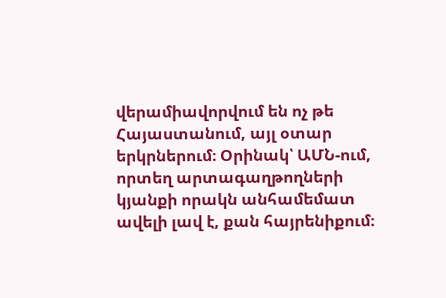վերամիավորվում են ոչ թե Հայաստանում, այլ օտար երկրներում։ Օրինակ՝ ԱՄՆ-ում, որտեղ արտագաղթողների կյանքի որակն անհամեմատ ավելի լավ է, քան հայրենիքում։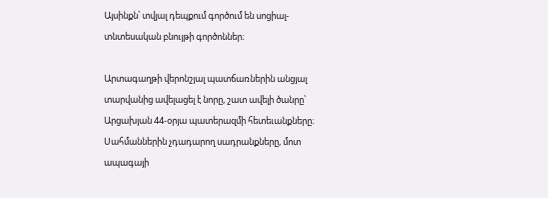Այսինքն՝ տվյալ դեպքում գործում են սոցիալ-տնտեսական բնույթի գործոններ։

Արտագաղթի վերոնշյալ պատճառներին անցյալ տարվանից ավելացել է նորը, շատ ավելի ծանրը՝ Արցախյան 44-օրյա պատերազմի հետեւանքները։ Սահմաններին չդադարող սադրանքները, մոտ ապագայի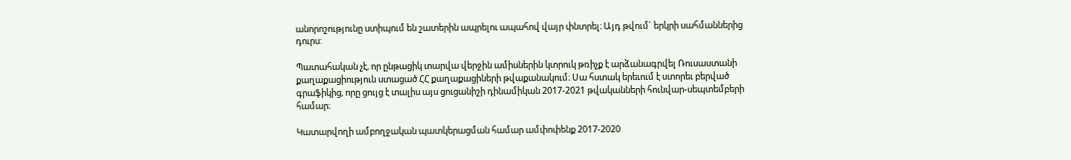անորոշությունը ստիպում են շատերին ապրելու ապահով վայր փնտրել։ Այդ թվում` երկրի սահմաններից դուրս:

Պատահական չէ, որ ընթացիկ տարվա վերջին ամիսներին կտրուկ թռիչք է արձանագրվել Ռուսաստանի քաղաքացիություն ստացած ՀՀ քաղաքացիների թվաքանակում։ Սա հստակ երեւում է ստորեւ բերված գրաֆիկից, որը ցույց է տալիս այս ցուցանիշի դինամիկան 2017-2021 թվականների հունվար-սեպտեմբերի համար։

Կատարվողի ամբողջական պատկերացման համար ամփոփենք 2017-2020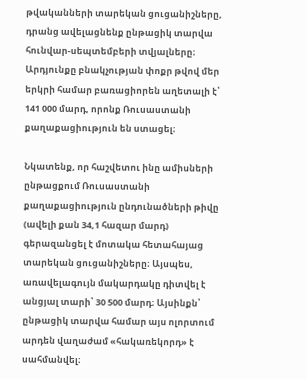թվականների տարեկան ցուցանիշները, դրանց ավելացնենք ընթացիկ տարվա հունվար-սեպտեմբերի տվյալները։ Արդյունքը բնակչության փոքր թվով մեր երկրի համար բառացիորեն աղետալի է՝ 141 000 մարդ, որոնք Ռուսաստանի քաղաքացիություն են ստացել։

Նկատենք, որ հաշվետու ինը ամիսների ընթացքում Ռուսաստանի քաղաքացիություն ընդունածների թիվը (ավելի քան 34,1 հազար մարդ) գերազանցել է մոտակա հետահայաց տարեկան ցուցանիշները։ Այսպես, առավելագույն մակարդակը դիտվել է անցյալ տարի՝ 30 500 մարդ։ Այսինքն՝ ընթացիկ տարվա համար այս ոլորտում արդեն վաղաժամ «հակառեկորդ» է սահմանվել։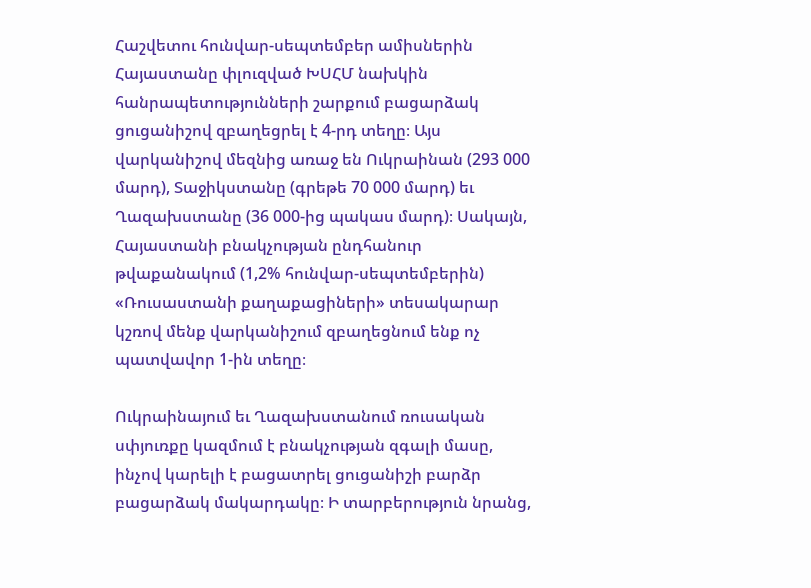Հաշվետու հունվար-սեպտեմբեր ամիսներին Հայաստանը փլուզված ԽՍՀՄ նախկին հանրապետությունների շարքում բացարձակ ցուցանիշով զբաղեցրել է 4-րդ տեղը։ Այս վարկանիշով մեզնից առաջ են Ուկրաինան (293 000 մարդ), Տաջիկստանը (գրեթե 70 000 մարդ) եւ Ղազախստանը (36 000-ից պակաս մարդ)։ Սակայն, Հայաստանի բնակչության ընդհանուր թվաքանակում (1,2% հունվար-սեպտեմբերին) «Ռուսաստանի քաղաքացիների» տեսակարար կշռով մենք վարկանիշում զբաղեցնում ենք ոչ պատվավոր 1-ին տեղը։

Ուկրաինայում եւ Ղազախստանում ռուսական սփյուռքը կազմում է բնակչության զգալի մասը, ինչով կարելի է բացատրել ցուցանիշի բարձր բացարձակ մակարդակը։ Ի տարբերություն նրանց,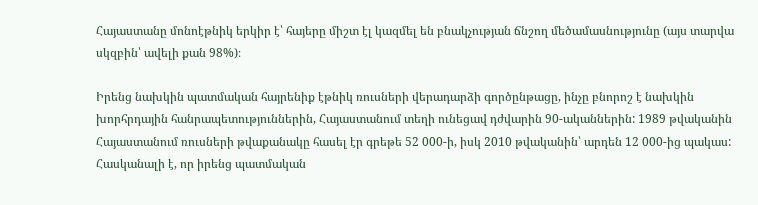Հայաստանը մոնոէթնիկ երկիր է՝ հայերը միշտ էլ կազմել են բնակչության ճնշող մեծամասնությունը (այս տարվա սկզբին՝ ավելի քան 98%)։

Իրենց նախկին պատմական հայրենիք էթնիկ ռուսների վերադարձի գործընթացը, ինչը բնորոշ է նախկին խորհրդային հանրապետություններին, Հայաստանում տեղի ունեցավ դժվարին 90-ականներին: 1989 թվականին Հայաստանում ռուսների թվաքանակը հասել էր գրեթե 52 000-ի, իսկ 2010 թվականին՝ արդեն 12 000-ից պակաս: Հասկանալի է, որ իրենց պատմական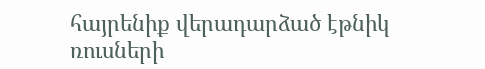հայրենիք վերադարձած էթնիկ ռուսների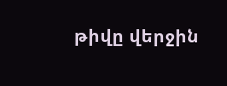թիվը վերջին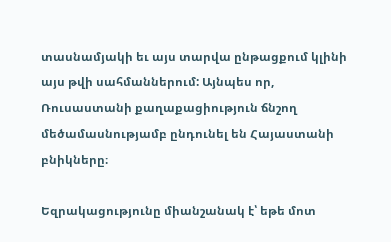տասնամյակի եւ այս տարվա ընթացքում կլինի այս թվի սահմաններում: Այնպես որ, Ռուսաստանի քաղաքացիություն ճնշող մեծամասնությամբ ընդունել են Հայաստանի բնիկները։

Եզրակացությունը միանշանակ է՝ եթե մոտ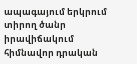ապագայում երկրում տիրող ծանր իրավիճակում հիմնավոր դրական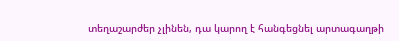տեղաշարժեր չլինեն, դա կարող է հանգեցնել արտագաղթի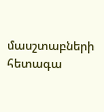մասշտաբների հետագա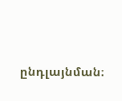ընդլայնման։